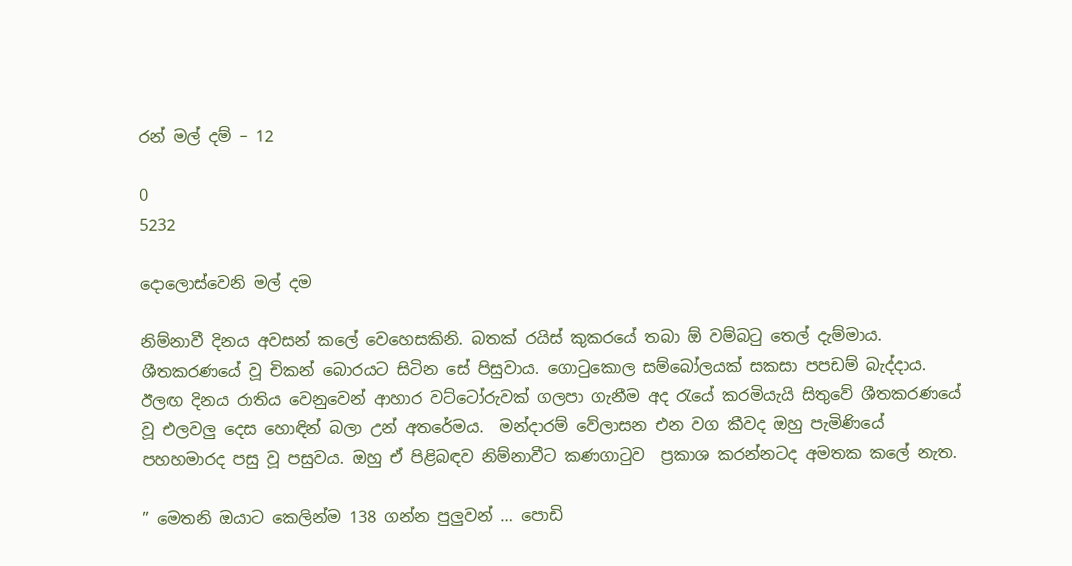රන් මල් දම් – 12

0
5232

දොලොස්වෙනි මල් දම

නිම්නාවී දිනය අවසන් කලේ වෙහෙසකිනි. බතක් රයිස් කුකරයේ තබා ඕ වම්බටු තෙල් දැම්මාය. ශීතකරණයේ වූ චිකන් බොරයට සිටින සේ පිසුවාය. ගොටුකොල සම්බෝලයක් සකසා පපඩම් බැද්දාය. ඊලඟ දිනය රාතිය වෙනුවෙන් ආහාර වට්ටෝරුවක් ගලපා ගැනීම අද රැයේ කරමියැයි සිතුවේ ශීතකරණයේ වූ එලවලු දෙස හොඳින් බලා උන් අතරේමය.  මන්දාරම් වේලාසන එන වග කීවද ඔහු පැමිණියේ පහහමාරද පසු වූ පසුවය. ඔහු ඒ පිළිබඳව නිම්නාවීට කණගාටුව  ප්‍රකාශ කරන්නටද අමතක කලේ නැත.

” මෙතනි ඔයාට කෙලින්ම 138 ගන්න පුලුවන් … පොඩි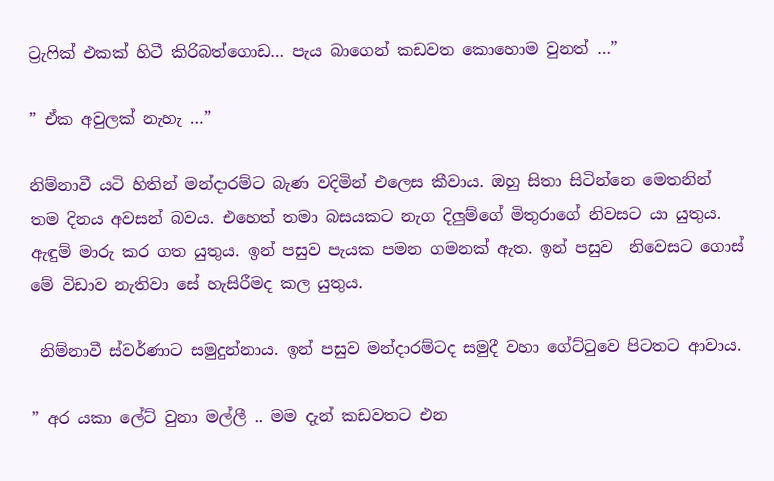ට්‍රැෆික් එකක් හිටී කිරිබත්ගොඩ… පැය බාගෙන් කඩවත කොහොම වුනත් …”

” ඒක අවුලක් නැහැ …”

නිම්නාවී යටි හිතින් මන්දාරම්ට බැණ වදිමින් එලෙස කීවාය. ඔහු සිතා සිටින්නෙ මෙතනින් තම දිනය අවසන් බවය. එහෙත් තමා බසයකට නැග දිලුම්ගේ මිතුරාගේ නිවසට යා යුතුය. ඇඳුම් මාරු කර ගත යුතුය. ඉන් පසුව පැයක පමන ගමනක් ඇත. ඉන් පසුව  නිවෙසට ගොස් මේ විඩාව නැතිවා සේ හැසිරීමද කල යුතුය.

 නිම්නාවී ස්වර්ණාට සමුදුන්නාය. ඉන් පසුව මන්දාරම්ටද සමුදී වහා ගේට්ටුවෙ පිටතට ආවාය.

” අර යකා ලේට් වුනා මල්ලී .. මම දැන් කඩවතට එන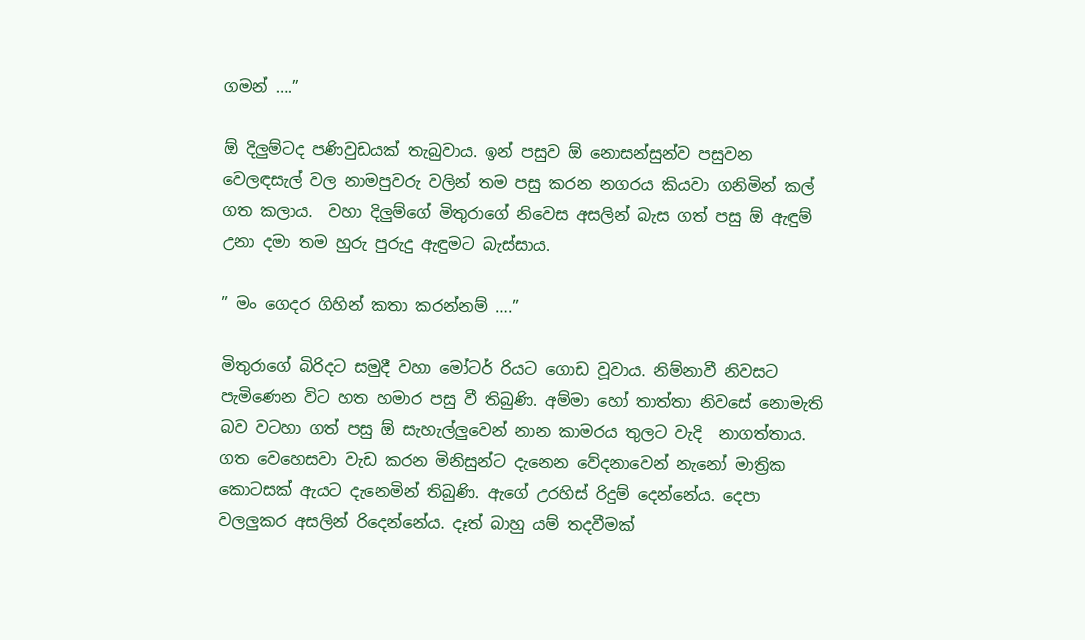ගමන් ….”

ඕ දිලුම්ටද පණිවුඩයක් තැබුවාය. ඉන් පසුව ඕ නොසන්සුන්ව පසුවන වෙලඳසැල් වල නාමපුවරු වලින් තම පසු කරන නගරය කියවා ගනිමින් කල් ගත කලාය.  වහා දිලුම්ගේ මිතුරාගේ නිවෙස අසලින් බැස ගත් පසු ඕ ඇඳුම් උනා දමා තම හුරු පුරුදු ඇඳුමට බැස්සාය.

” මං ගෙදර ගිහින් කතා කරන්නම් ….”

මිතුරාගේ බිරිදට සමුදී වහා මෝටර් රියට ගොඩ වූවාය. නිම්නාවී නිවසට පැමිණෙන විට හත හමාර පසු වී තිබුණි. අම්මා හෝ තාත්තා නිවසේ නොමැති බව වටහා ගත් පසු ඕ සැහැල්ලුවෙන් නාන කාමරය තුලට වැදි  නාගත්තාය. ගත වෙහෙසවා වැඩ කරන මිනිසුන්ට දැනෙන වේදනාවෙන් නැනෝ මාත්‍රික කොටසක් ඇයට දැනෙමින් තිබුණි. ඇගේ උරහිස් රිදුම් දෙන්නේය. දෙපා වලලුකර අසලින් රිදෙන්නේය. දෑත් බාහු යම් තදවීමක්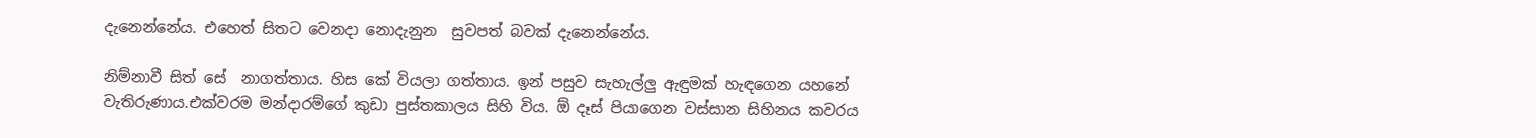දැනෙන්නේය. එහෙත් සිතට වෙනදා නොදැනුන  සුවපත් බවක් දැනෙන්නේය.

නිම්නාවී සිත් සේ  නාගත්තාය. හිස කේ වියලා ගත්තාය. ඉන් පසුව සැහැල්ලු ඇඳුමක් හැඳගෙන යහනේ වැතිරුණාය.එක්වරම මන්දාරම්ගේ කුඩා පුස්තකාලය සිහි විය. ඕ දෑස් පියාගෙන වස්සාන සිහිනය කවරය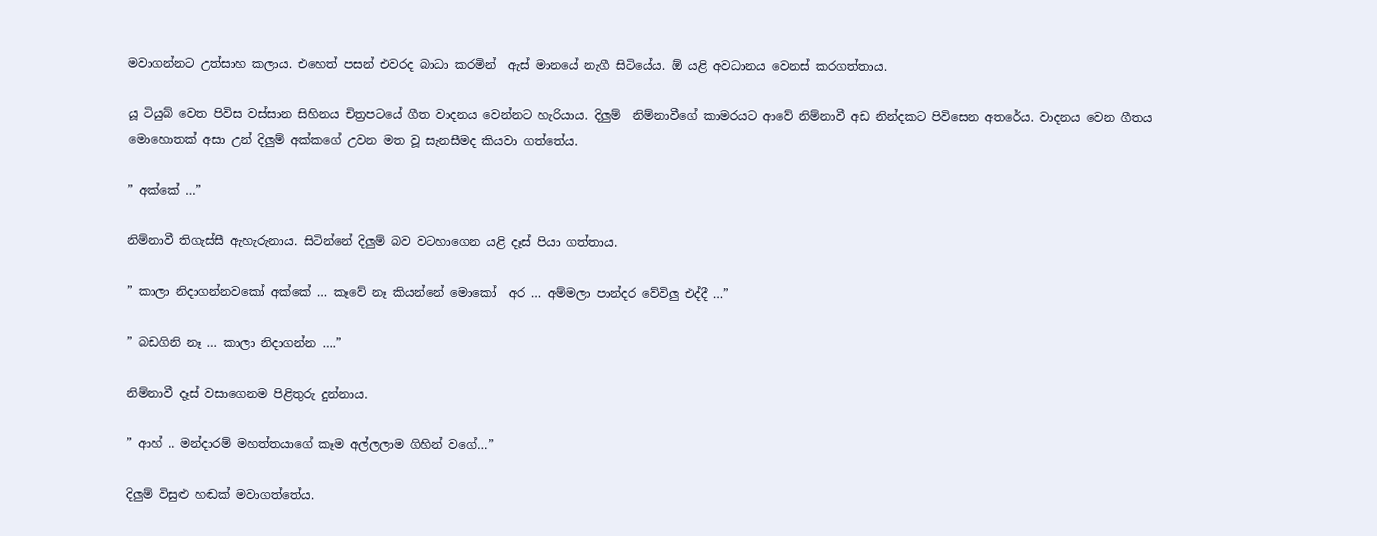මවාගන්නට උත්සාහ කලාය. එහෙත් පසන් එවරද බාධා කරමින්  ඇස් මානයේ නැගී සිටියේය. ඕ යළි අවධානය වෙනස් කරගත්තාය.

යූ ටියුබ් වෙත පිවිස වස්සාන සිහිනය චිත්‍රපටයේ ගීත වාදනය වෙන්නට හැරියාය. දිලුම්  නිම්නාවීගේ කාමරයට ආවේ නිම්නාවී අඩ නින්දකට පිවිසෙන අතරේය. වාදනය වෙන ගීතය මොහොතක් අසා උන් දිලුම් අක්කගේ උවන මත වූ සැනසීමද කියවා ගත්තේය.

” අක්කේ …”

නිම්නාවී තිගැස්සී ඇහැරුනාය. සිටින්නේ දිලුම් බව වටහාගෙන යළි දෑස් පියා ගත්තාය.

” කාලා නිදාගන්නවකෝ අක්කේ … කෑවේ නෑ කියන්නේ මොකෝ  අර … අම්මලා පාන්දර වේවිලු එද්දී …”

” බඩගිනි නෑ … කාලා නිදාගන්න ….”

නිම්නාවී දෑස් වසාගෙනම පිළිතුරු දුන්නාය.

” ආහ් .. මන්දාරම් මහත්තයාගේ කෑම අල්ලලාම ගිහින් වගේ…”

දිලුම් විසුළු හඬක් මවාගත්තේය.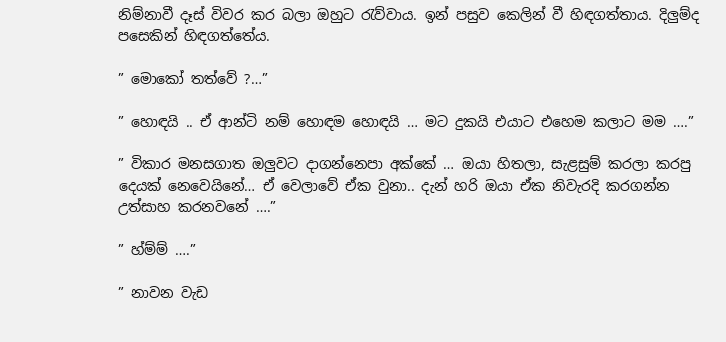නිම්නාවී දෑස් විවර කර බලා ඔහුට රැව්වාය. ඉන් පසුව කෙලින් වී හිඳගත්තාය. දිලුම්ද පසෙකින් හිඳගත්තේය.

” මොකෝ තත්වේ ?…”

” හොඳයි .. ඒ ආන්ටි නම් හොඳම හොඳයි … මට දුකයි එයාට එහෙම කලාට මම ….”

” විකාර මනසගාත ඔලුවට දාගන්නෙපා අක්කේ … ඔයා හිතලා, සැළසුම් කරලා කරපු දෙයක් නෙවෙයිනේ… ඒ වෙලාවේ ඒක වුනා.. දැන් හරි ඔයා ඒක නිවැරදි කරගන්න උත්සාහ කරනවනේ ….”

” හ්ම්ම් ….”

” නාවන වැඩ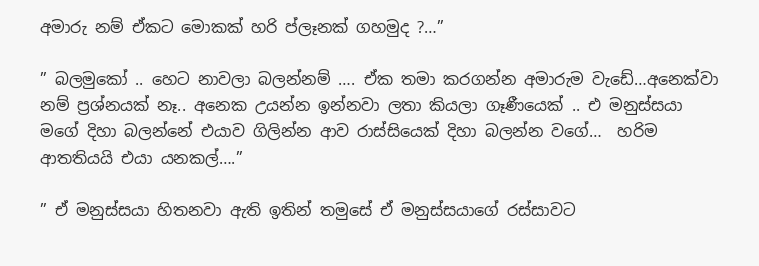අමාරු නම් ඒකට මොකක් හරි ප්ලෑනක් ගහමුද ?…”

” බලමුකෝ .. හෙට නාවලා බලන්නම් …. ඒක තමා කරගන්න අමාරුම වැඩේ…අනෙක්වා නම් ප්‍රශ්නයක් නෑ.. අනෙක උයන්න ඉන්නවා ලතා කියලා ගෑණීයෙක් .. එ මනුස්සයා මගේ දිහා බලන්නේ එයාව ගිලින්න ආව රාස්සියෙක් දිහා බලන්න වගේ…  හරිම ආතතියයි එයා යනකල්….”

” ඒ මනුස්සයා හිතනවා ඇති ඉතින් තමුසේ ඒ මනුස්සයාගේ රස්සාවට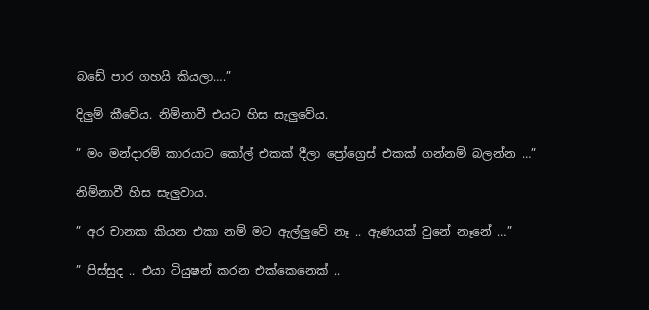බඩේ පාර ගහයි කියලා….”

දිලුම් කීවේය. නිම්නාවී එයට හිස සැලුවේය.

” මං මන්දාරම් කාරයාට කෝල් එකක් දීලා ප්‍රෝග්‍රෙස් එකක් ගන්නම් බලන්න …”

නිම්නාවී හිස සැලුවාය.

” අර චානක කියන එකා නම් මට ඇල්ලුවේ නෑ .. ඇණයක් වුනේ නෑනේ …”

” පිස්සුද .. එයා ටියුෂන් කරන එක්කෙනෙක් ..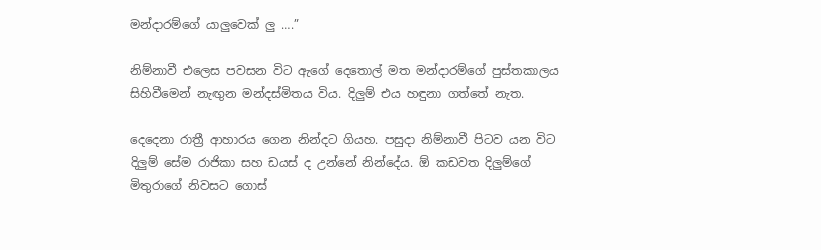මන්දාරම්ගේ යාලුවෙක් ලු ….”

නිම්නාවී එලෙස පවසන විට ඇගේ දෙතොල් මත මන්දාරම්ගේ පුස්තකාලය සිහිවීමෙන් නැඟුන මන්දස්මිතය විය. දිලුම් එය හඳුනා ගත්තේ නැත.

දෙදෙනා රාත්‍රී ආහාරය ගෙන නින්දට ගියහ. පසුදා නිම්නාවී පිටව යන විට දිලුම් සේම රාජිකා සහ ඩයස් ද උන්නේ නින්දේය. ඕ කඩවත දිලුම්ගේ මිතුරාගේ නිවසට ගොස්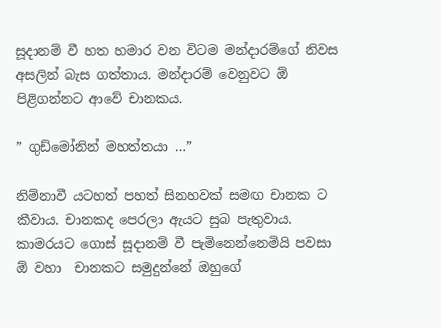සූදානම් වී හත හමාර වන විටම මන්දාරම්ගේ නිවස අසලින් බැස ගත්තාය. මන්දාරම් වෙනුවට ඕ පිළිගන්නට ආවේ චානකය.

” ගුඩ්මෝනින් මහත්තයා …”

නිම්නාවී යටහත් පහත් සිනහවක් සමඟ චානක ට කීවාය. චානකද පෙරලා ඇයට සුබ පැතුවාය. කාමරයට ගොස් සූදානම් වී පැමිනෙන්නෙමියි පවසා ඕ වහා  චානකට සමුදුන්නේ ඔහුගේ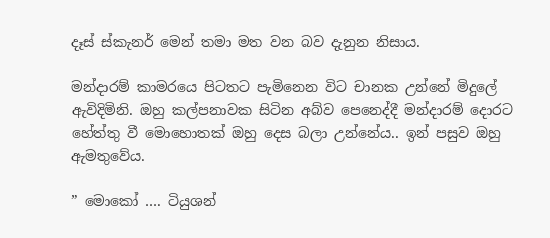දෑස් ස්කැනර් මෙන් තමා මත වන බව දැනුන නිසාය.

මන්දාරම් කාමරයෙ පිටතට පැමිනෙන විට චානක උන්නේ මිදුලේ ඇවිදිමිනි. ඔහු කල්පනාවක සිටින අබ්ව පෙනෙද්දී මන්දාරම් දොරට හේත්තු වී මොහොතක් ඔහු දෙස බලා උන්නේය.. ඉන් පසුව ඔහු ඇමතුවේය.

” මොකෝ …. ටියුශන්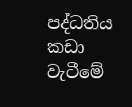පද්ධතිය කඩා වැටීමේ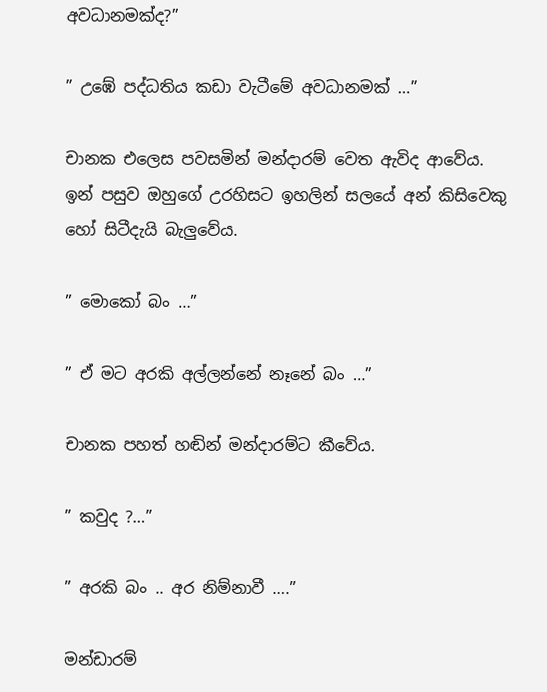අවධානමක්ද?”

” උඹේ පද්ධතිය කඩා වැටීමේ අවධානමක් …”

චානක එලෙස පවසමින් මන්දාරම් වෙත ඇවිද ආවේය. ඉන් පසුව ඔහුගේ උරහිසට ඉහලින් සලයේ අන් කිසිවෙකු හෝ සිටීදැයි බැලුවේය.

” මොකෝ බං …”

” ඒ මට අරකි අල්ලන්නේ නෑනේ බං …”

චානක පහත් හඬින් මන්දාරම්ට කීවේය.

” කවුද ?…”

” අරකි බං .. අර නිම්නාවී ….”

මන්ඩාරම්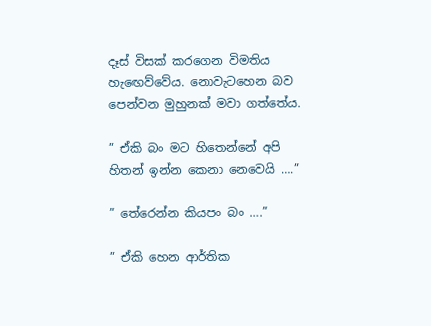දෑස් විසක් කරගෙන විමතිය හැඟෙව්වේය. නොවැටහෙන බව පෙන්වන මුහුනක් මවා ගත්තේය.

” ඒකි බං මට හිතෙන්නේ අපි හිතන් ඉන්න කෙනා නෙවෙයි ….”

” තේරෙන්න කියපං බං ….”

” ඒකි හෙන ආර්තික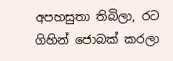අපහසුතා තිබිලා, රට ගිහින් ජොබක් කරලා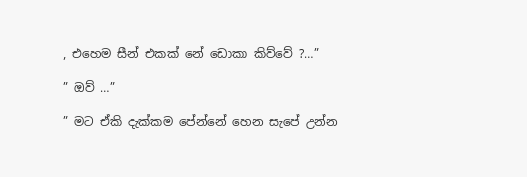, එහෙම සීන් එකක් නේ ඩොකා කිව්වේ ?…”

” ඔව් …”

” මට ඒකි දැක්කම පේන්නේ හෙන සැපේ උන්න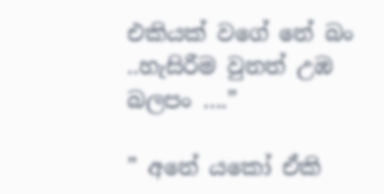එකියක් වගේ නේ බං ..හැසිරීම වුනත් උඹ බලපං ….”

” අනේ යකෝ ඒකි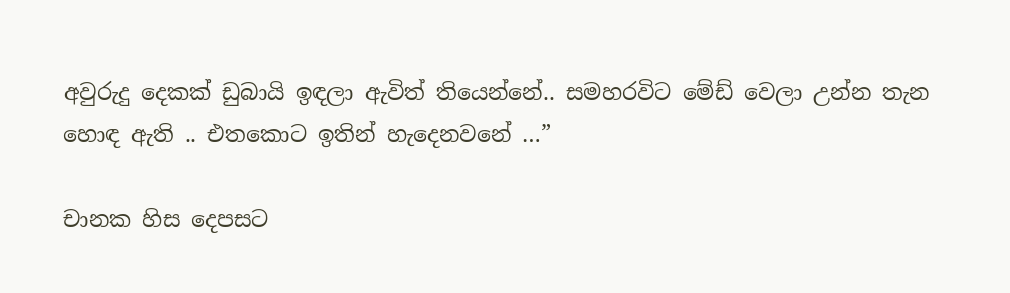අවුරුදු දෙකක් ඩුබායි ඉඳලා ඇවිත් තියෙන්නේ.. සමහරවිට මේඩ් වෙලා උන්න තැන හොඳ ඇති .. එතකොට ඉතින් හැදෙනවනේ …”

චානක හිස දෙපසට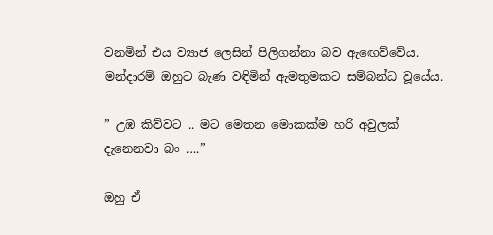වනමින් එය ව්‍යාජ ලෙසින් පිලිගන්නා බව ඇඟෙව්වේය. මන්දාරම් ඔහුට බැණ වඳිමින් ඇමතුමකට සම්බන්ධ වූයේය.

” උඹ කිව්වට .. මට මෙතන මොකක්ම හරි අවුලක් දැනෙනවා බං ….”

ඔහු ඒ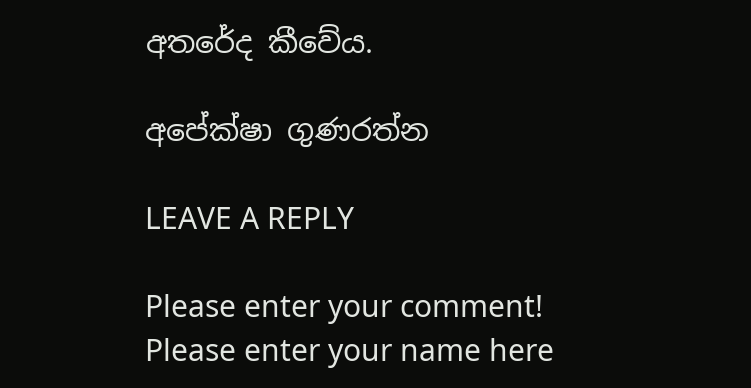අතරේද කීවේය.

අපේක්ෂා ගුණරත්න

LEAVE A REPLY

Please enter your comment!
Please enter your name here